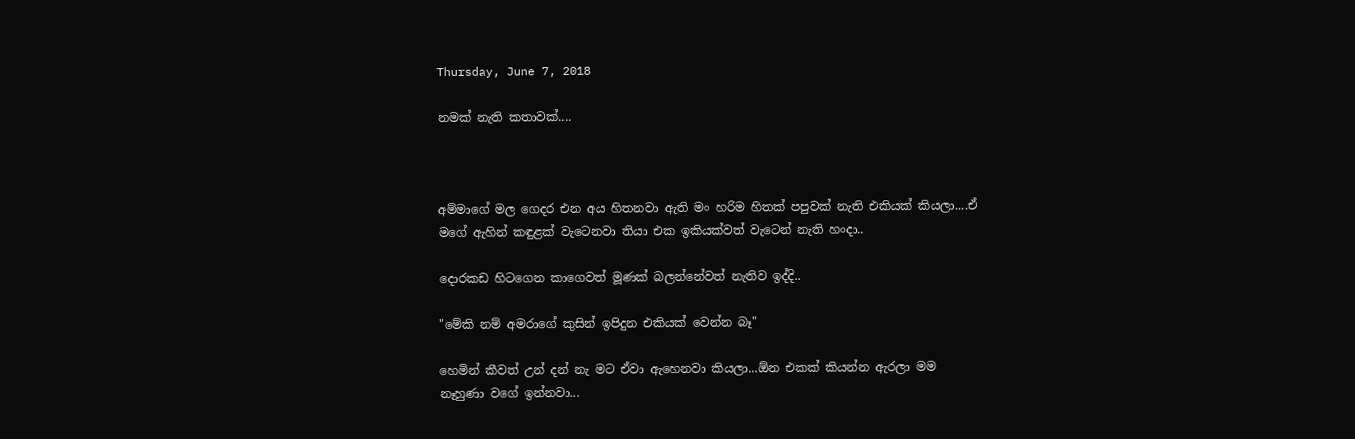Thursday, June 7, 2018

නමක් නැති කතාවක්....



අම්මාගේ මල ගෙදර එන අය හිතනවා ඇති මං හරිම හිතක් පපුවක් නැති එකියක් කියලා....ඒ මගේ ඇහින් කඳුළක් වැටෙනවා තියා එක ඉකියක්වත් වැටෙන් නැති හංදා..

දොරකඩ හිටගෙන කාගෙවත් මූණක් බලන්නේවත් නැතිව ඉද්දි..

"මේකි නම් අමරාගේ කුසින් ඉපිදුන එකියක් වෙන්න බෑ"

හෙමින් කීවත් උන් දන් නැ මට ඒවා ඇහෙනවා කියලා...ඕන එකක් කියන්න ඇරලා මම නෑහුණා වගේ ඉන්නවා...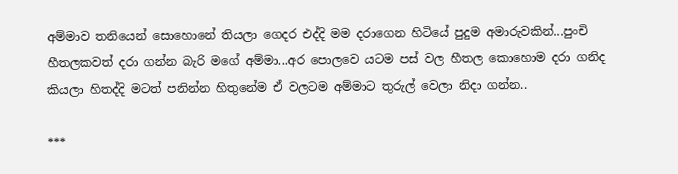අම්මාව තනියෙන් සොහොනේ තියලා ගෙදර එද්දි මම දරාගෙන හිටියේ පුදුම අමාරුවකින්...පුංචි හීතලකවත් දරා ගන්න බැරි මගේ අම්මා...අර පොලවෙ යටම පස් වල හීතල කොහොම දරා ගනිද කියලා හිතද්දි මටත් පනින්න හිතුනේම ඒ වලටම අම්මාට තුරුල් වෙලා නිදා ගන්න..

***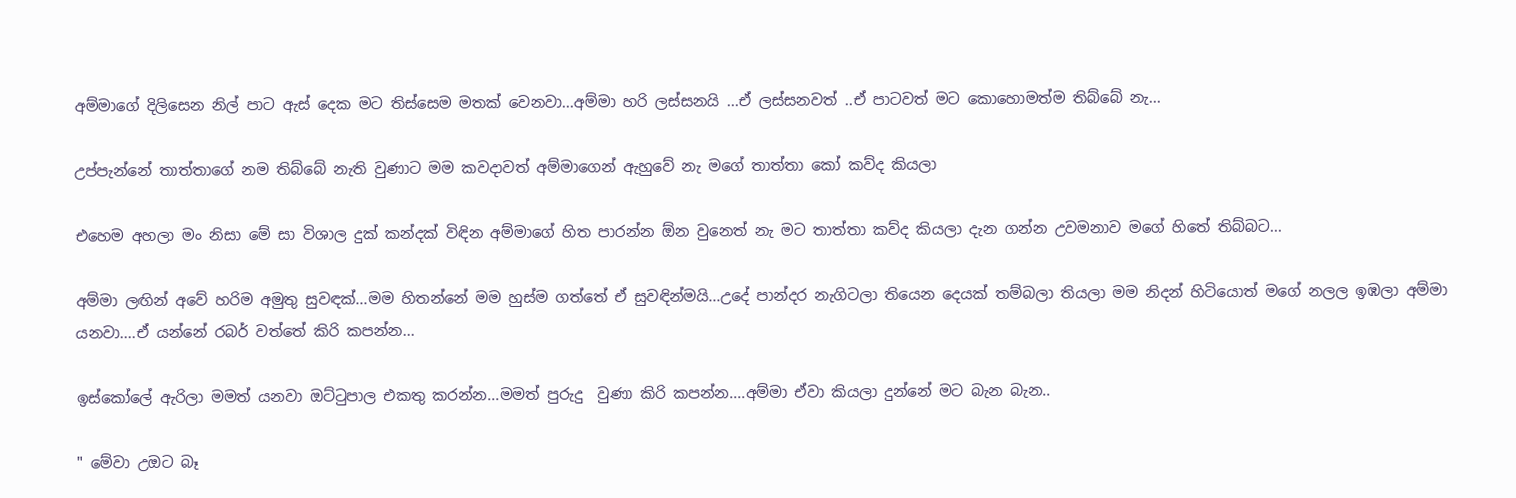අම්මාගේ දිලිසෙන නිල් පාට ඇස් දෙක මට තිස්සෙම මතක් වෙනවා...අම්මා හරි ලස්සනයි ...ඒ ලස්සනවත් ..ඒ පාටවත් මට කොහොමත්ම තිබ්බේ නැ...

උප්පැන්නේ තාත්තාගේ නම තිබ්බේ නැති වුණාට මම කවදාවත් අම්මාගෙන් ඇහුවේ නැ මගේ තාත්තා කෝ කව්ද කියලා

එහෙම අහලා මං නිසා මේ සා විශාල දුක් කන්දක් විඳින අම්මාගේ හිත පාරන්න ඕන වුනෙත් නැ මට තාත්තා කව්ද කියලා දැන ගන්න උවමනාව මගේ හිතේ තිබ්බට...

අම්මා ලඟින් අවේ හරිම අමුතු සුවඳක්...මම හිතන්නේ මම හුස්ම ගත්තේ ඒ සුවඳින්මයි...උදේ පාන්දර නැගිටලා තියෙන දෙයක් තම්බලා තියලා මම නිදන් හිටියොත් මගේ නලල ඉඹලා අම්මා යනවා....ඒ යන්නේ රබර් වත්තේ කිරි කපන්න...

ඉස්කෝලේ ඇරිලා මමත් යනවා ඔට්ටුපාල එකතු කරන්න...මමත් පුරුදු  වුණා කිරි කපන්න....අම්මා ඒවා කියලා දුන්නේ මට බැන බැන..

" මේවා උඔට බෑ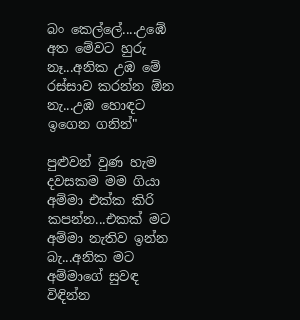බං කෙල්ලේ....උඹේ අත මේවට හුරු නෑ...අනික උඹ මේ රස්සාව කරන්න ඕන නැ...උඹ හොඳට ඉගෙන ගනින්"

පුළුවන් වුණ හැම දවසකම මම ගියා අම්මා එක්ක කිරි කපන්න...එකක් මට අම්මා නැතිව ඉන්න බැ...අනික මට අම්මාගේ සුවඳ විඳින්න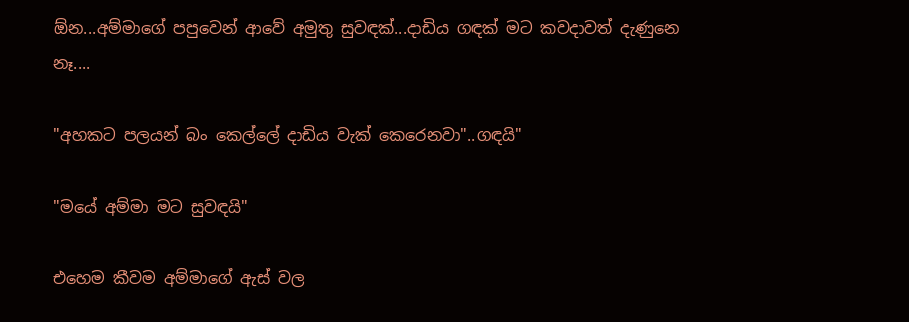ඕන...අම්මාගේ පපුවෙන් ආවේ අමුතු සුවඳක්...දාඩිය ගඳක් මට කවදාවත් දැණුනෙ නෑ....

"අහකට පලයන් බං කෙල්ලේ දාඩිය වැක් කෙරෙනවා"..ගඳයි"

"මයේ අම්මා මට සුවඳයි"

එහෙම කීවම අම්මාගේ ඇස් වල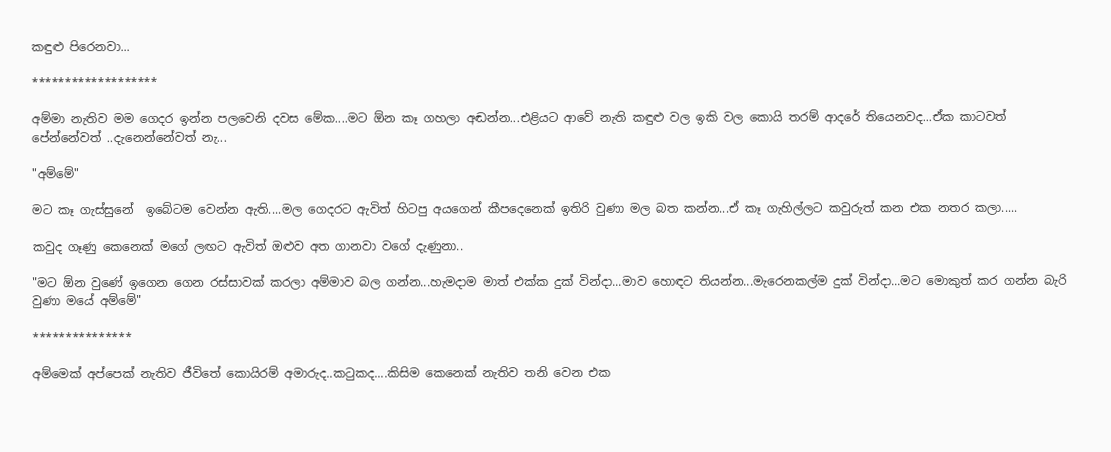කඳුළු පිරෙනවා...

*******************

අම්මා නැතිව මම ගෙදර ඉන්න පලවෙනි දවස මේක....මට ඕන කෑ ගහලා අඬන්න...එළියට ආවේ නැති කඳුළු වල ඉකි වල කොයි තරම් ආදරේ තියෙනවද...ඒක කාටවත් පේන්නේවත් ..දැනෙන්නේවත් නැ...

"අම්මේ"

මට කෑ ගැස්සුනේ  ඉබේටම වෙන්න ඇති....මල ගෙදරට ඇවිත් හිටපු අයගෙන් කීපදෙනෙක් ඉතිරි වුණා මල බත කන්න...ඒ කෑ ගැහිල්ලට කවුරුත් කන එක නතර කලා.....

කවුද ගෑණු කෙනෙක් මගේ ලඟට ඇවිත් ඔළුව අත ගානවා වගේ දැණුනා..

"මට ඕන වුණේ ඉගෙන ගෙන රස්සාවක් කරලා අම්මාව බල ගන්න...හැමදාම මාත් එක්ක දුක් වින්දා...මාව හොඳට තියන්න...මැරෙනකල්ම දුක් වින්දා...මට මොකුත් කර ගන්න බැරි වුණා මයේ අම්මේ"

***************

අම්මෙක් අප්පෙක් නැතිව ජීවිතේ කොයිරම් අමාරුද..කටුකද....කිසිම කෙනෙක් නැතිව තනි වෙන එක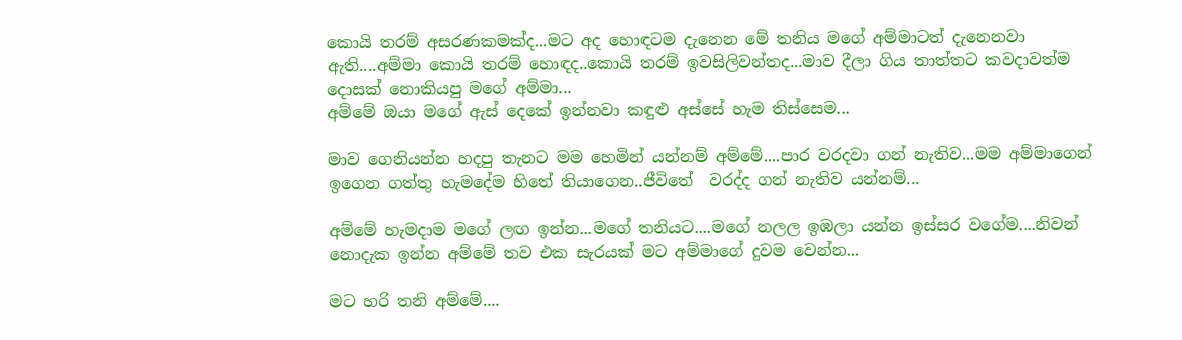කොයි තරම් අසරණකමක්ද...මට අද හොඳටම දැනෙන මේ තනිය මගේ අම්මාටත් දැනෙනවා ඇති....අම්මා කොයි තරම් හොඳද..කොයි තරම් ඉවසිලිවන්තද...මාව දීලා ගිය තාත්තට කවදාවත්ම දොසක් නොකියපු මගේ අම්මා...
අම්මේ ඔයා මගේ ඇස් දෙකේ ඉන්නවා කඳුළු අස්සේ හැම තිස්සෙම...

මාව ගෙනියන්න හදපු තැනට මම හෙමින් යන්නම් අම්මේ....පාර වරදවා ගන් නැතිව...මම අම්මාගෙන් ඉගෙන ගත්තු හැමදේම හිතේ තියාගෙන..ජීවිතේ  වරද්ද ගන් නැතිව යන්නම්...

අම්මේ හැමදාම මගේ ලඟ ඉන්න...මගේ තනියට....මගේ නලල ඉඹලා යන්න ඉස්සර වගේම....නිවන් නොදැක ඉන්න අම්මේ තව එක සැරයක් මට අම්මාගේ දුවම වෙන්න...

මට හරි තනි අම්මේ....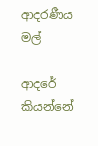ආදරණීය මල්

ආදරේ කියන්නේ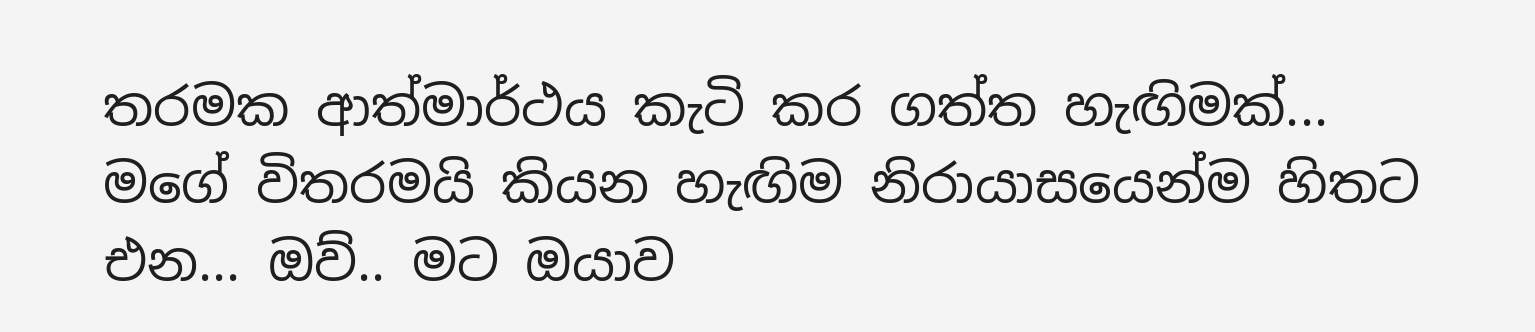තරමක ආත්මාර්ථය කැටි කර ගත්ත හැඟිමක්... මගේ විතරමයි කියන හැඟිම නිරායාසයෙන්ම හිතට එන... ඔව්.. මට ඔයාව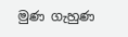මුණ ගැහුණ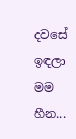දවසේ ඉඳලා මම හීන...